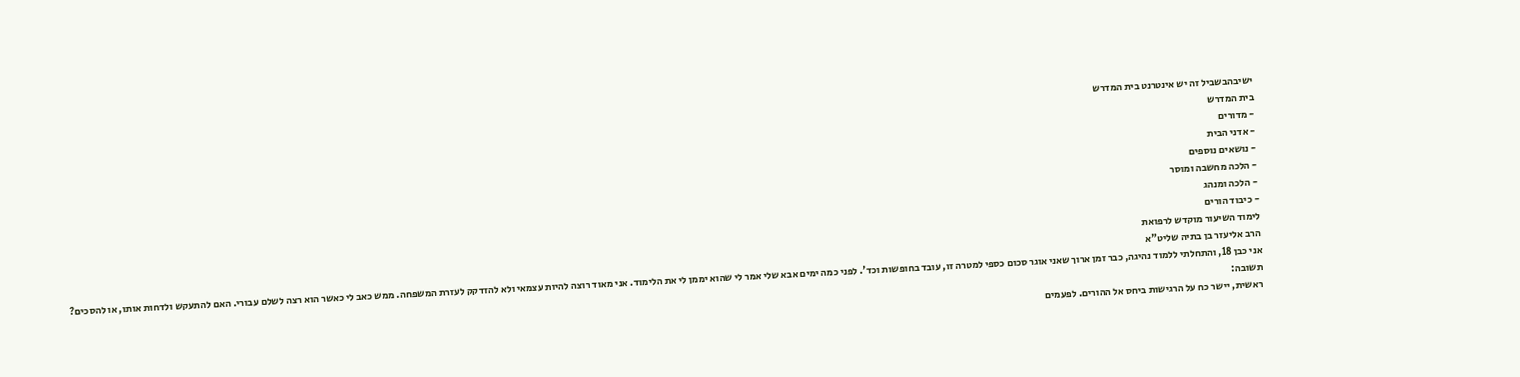ישיבהבשביל זה יש אינטרנט בית המדרש
בית המדרש
- מדורים
- אדני הבית
- נושאים נוספים
- הלכה מחשבה ומוסר
- הלכה ומנהג
- כיבוד הורים
לימוד השיעור מוקדש לרפואת
הרב אליעזר בן בתיה שליט"א
אני כבן 18, והתחלתי ללמוד נהיגה, כבר זמן ארוך שאני אוגר סכום כספי למטרה זו, עובד בחופשות וכד'. לפני כמה ימים אבא שלי אמר לי שהוא יממן לי את הלימוד. אני מאוד רוצה להיות עצמאי ולא להזדקק לעזרת המשפחה. ממש כאב לי כאשר הוא רצה לשלם עבורי. האם להתעקש ולדחות אותו, או להסכים?
תשובה:
ראשית, יישר כח על הרגישות ביחס אל ההורים. לפעמים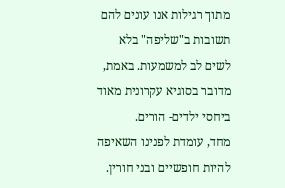מתוך רגילות אנו עונים להם תשובות ב"שליפה" בלא לשים לב למשמעות. באמת, מדובר בסוגיא עקרונית מאוד ביחסי ילדים- הורים.
מחד, עומדת לפנינו השאיפה להיות חופשיים ובני חורין.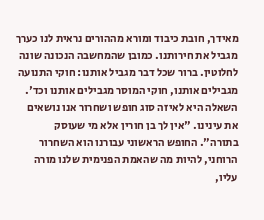מאידך, חובת כיבוד ומורא מההורים נראית לנו כערך מגביל את חירותנו. כמובן שהמחשבה הנכונה שונה לחלוטין. ברור שכל דבר מגביל אותנו: חוקי התנועה מגבילים אותנו, חוקי המוסר מגבילים אותנו וכד'. השאלה היא לאיזה סוג חופש ושחרור אנו נושאים את עינינו. "אין לך בן חורין אלא מי שעוסק בתורה". החופש הראשוני עבורנו הוא השחרור הרוחני, להיות מה שהאמת הפנימית שלנו מורה עליו,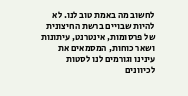לחשוב מה באמת טוב לנו. לא להיות שבויים ברשת החיצונית של פרסומות, אינטרנט, עיתונות ושאר כוחות, המסמאים את עינינו וגורמים לנו לסטות לכיוונים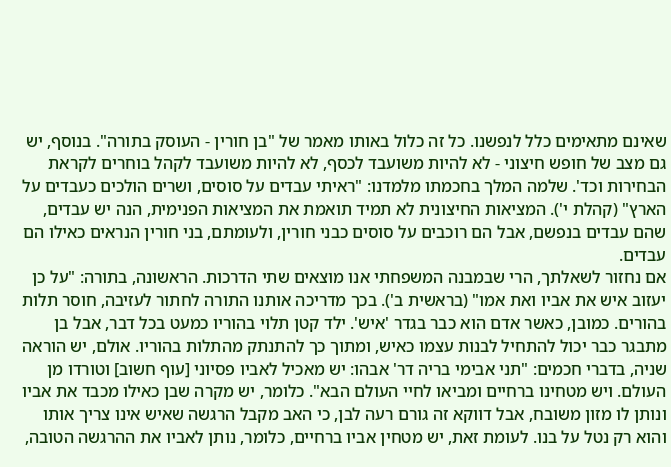שאינם מתאימים כלל לנפשנו. כל זה כלול באותו מאמר של "בן חורין - העוסק בתורה". בנוסף, יש גם מצב של חופש חיצוני - לא להיות משועבד לכסף, לא להיות משועבד לקהל בוחרים לקראת הבחירות וכד'. שלמה המלך בחכמתו מלמדנו: "ראיתי עבדים על סוסים, ושרים הולכים כעבדים על הארץ" (קהלת י'). המציאות החיצונית לא תמיד תואמת את המציאות הפנימית, הנה יש עבדים, שהם עבדים בנפשם, אבל הם רוכבים על סוסים כבני חורין, ולעומתם, בני חורין הנראים כאילו הם עבדים.
אם נחזור לשאלתך, הרי שבמבנה המשפחתי אנו מוצאים שתי הדרכות. הראשונה, בתורה: "על כן יעזוב איש את אביו ואת אמו" (בראשית ב'). בכך מדריכה אותנו התורה לחתור לעזיבה, חוסר תלות בהורים. כמובן, כאשר אדם הוא כבר בגדר 'איש'. ילד קטן תלוי בהוריו כמעט בכל דבר, אבל בן מתבגר כבר יכול להתחיל לבנות עצמו כאיש, ומתוך כך להתנתק מהתלות בהוריו. אולם, יש הוראה שניה, בדברי חכמים: "תני אבימי בריה דר' אבהו: יש מאכיל לאביו פסיוני [עוף חשוב] וטורדו מן העולם. ויש מטחינו ברחיים ומביאו לחיי העולם הבא". כלומר, יש מקרה שבן כאילו מכבד את אביו ונותן לו מזון משובח, אבל דווקא זה גורם רעה לבן, כי האב מקבל הרגשה שאיש אינו צריך אותו והוא רק נטל על בנו. לעומת זאת, יש מטחין אביו ברחיים, כלומר, נותן לאביו את ההרגשה הטובה,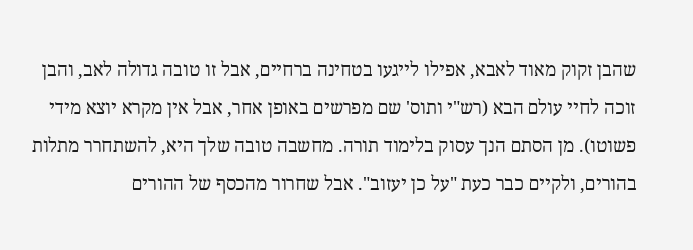שהבן זקוק מאוד לאבא, אפילו לייגעו בטחינה ברחיים, אבל זו טובה גדולה לאב, והבן זוכה לחיי עולם הבא (רש"י ותוס' שם מפרשים באופן אחר, אבל אין מקרא יוצא מידי פשוטו). מן הסתם הנך עסוק בלימוד תורה. מחשבה טובה שלך היא, להשתחרר מתלות בהורים, ולקיים כבר כעת "על כן יעזוב". אבל שחרור מהכסף של ההורים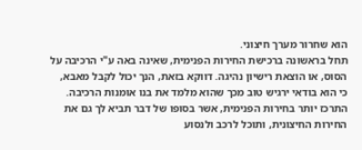הוא שחרור מערך חיצוני.
תחל בראשונה ברכישת החירות הפנימית, שאינה באה ע"י הרכיבה על הסוס, או הוצאת רישיון נהיגה. דווקא בזאת, הנך יכול לקבל מאבא, כי הוא בודאי ירגיש טוב מכך שהוא מלמד את בנו אומנות הרכיבה. התרכז יותר בחירות הפנימית, אשר בסופו של דבר תביא לך גם את החירות החיצונית, ותוכל לרכב ולנסוע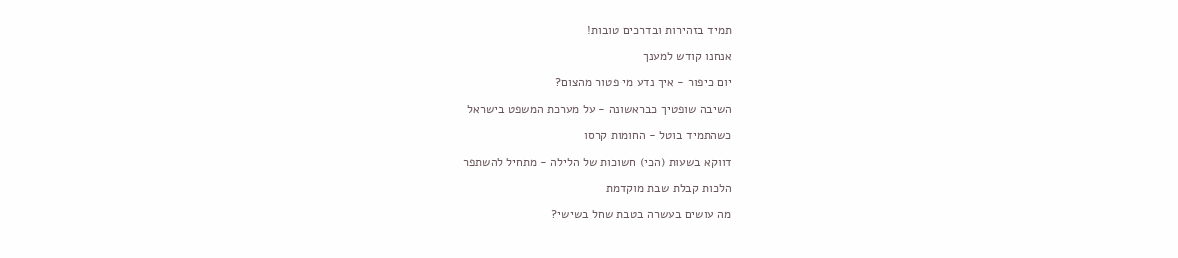תמיד בזהירות ובדרכים טובות!

אנחנו קודש למענך

יום כיפור - איך נדע מי פטור מהצום?

השיבה שופטיך כבראשונה - על מערכת המשפט בישראל

כשהתמיד בוטל - החומות קרסו

דווקא בשעות (הכי) חשוכות של הלילה - מתחיל להשתפר

הלכות קבלת שבת מוקדמת

מה עושים בעשרה בטבת שחל בשישי?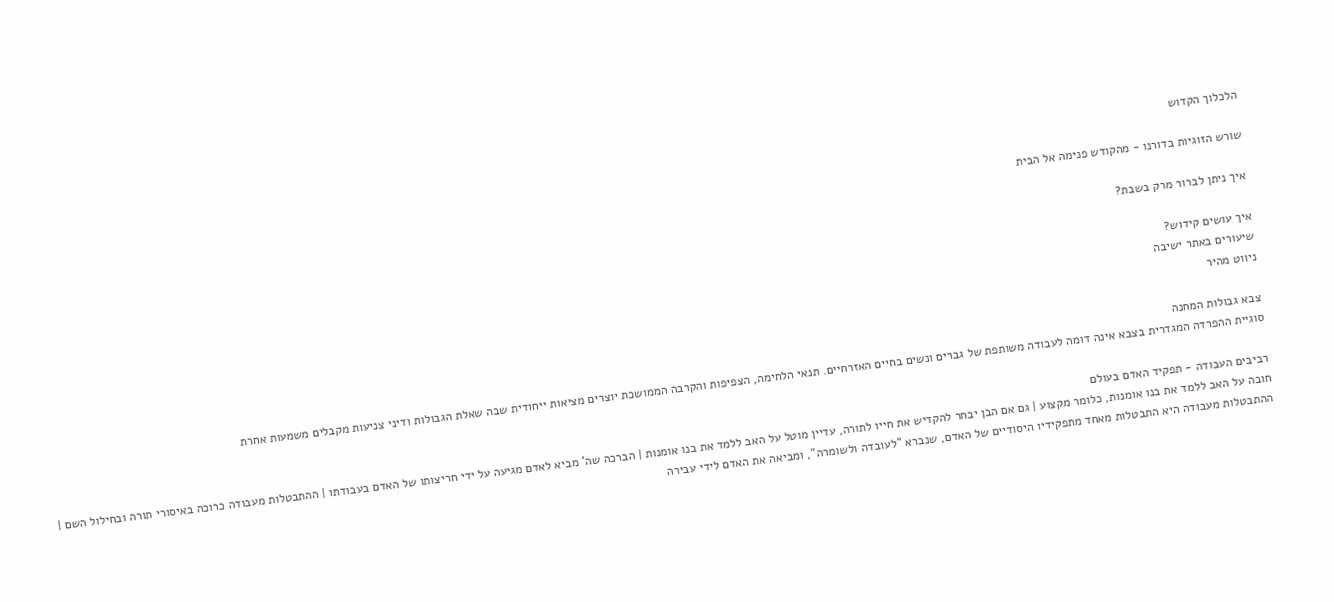הלכלוך הקדוש

שורש הזוגיות בדורנו - מהקודש פנימה אל הבית

איך ניתן לברור מרק בשבת?

איך עושים קידוש?
שיעורים באתר ישיבה
ניווט מהיר

צבא גבולות המחנה
סוגיית ההפרדה המגדרית בצבא אינה דומה לעבודה משותפת של גברים ונשים בחיים האזרחיים. תנאי הלחימה, הצפיפות והקרבה הממושכת יוצרים מציאות ייחודית שבה שאלת הגבולות ודיני צניעות מקבלים משמעות אחרת

רביבים העבודה - תפקיד האדם בעולם
חובה על האב ללמד את בנו אומנות, כלומר מקצוע | גם אם הבן יבחר להקדיש את חייו לתורה, עדיין מוטל על האב ללמד את בנו אומנות | הברכה שה' מביא לאדם מגיעה על ידי חריצותו של האדם בעבודתו | ההתבטלות מעבודה כרוכה באיסורי תורה ובחילול השם | ההתבטלות מעבודה היא התבטלות מאחד מתפקידיו היסודיים של האדם, שנברא "לעובדה ולשומרה", ומביאה את האדם לידי עבירה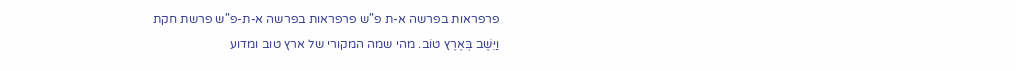פרפראות בפרשה א-ת פ"ש פרפראות בפרשה א-ת-פ"ש פרשת חקת
וַיֵּשֶׁב בְּאֶרֶץ טוֹב. מהי שמה המקורי של ארץ טוב ומדוע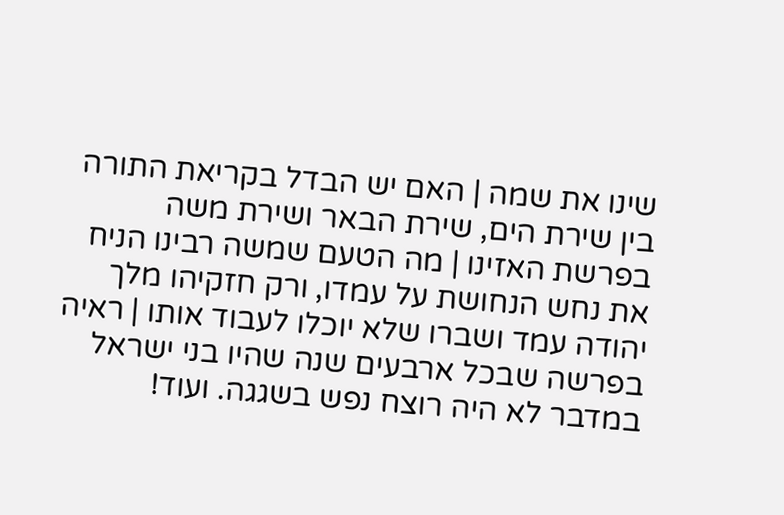שינו את שמה | האם יש הבדל בקריאת התורה בין שירת הים, שירת הבאר ושירת משה בפרשת האזינו | מה הטעם שמשה רבינו הניח את נחש הנחושת על עמדו, ורק חזקיהו מלך יהודה עמד ושברו שלא יוכלו לעבוד אותו | ראיה בפרשה שבכל ארבעים שנה שהיו בני ישראל במדבר לא היה רוצח נפש בשגגה. ועוד!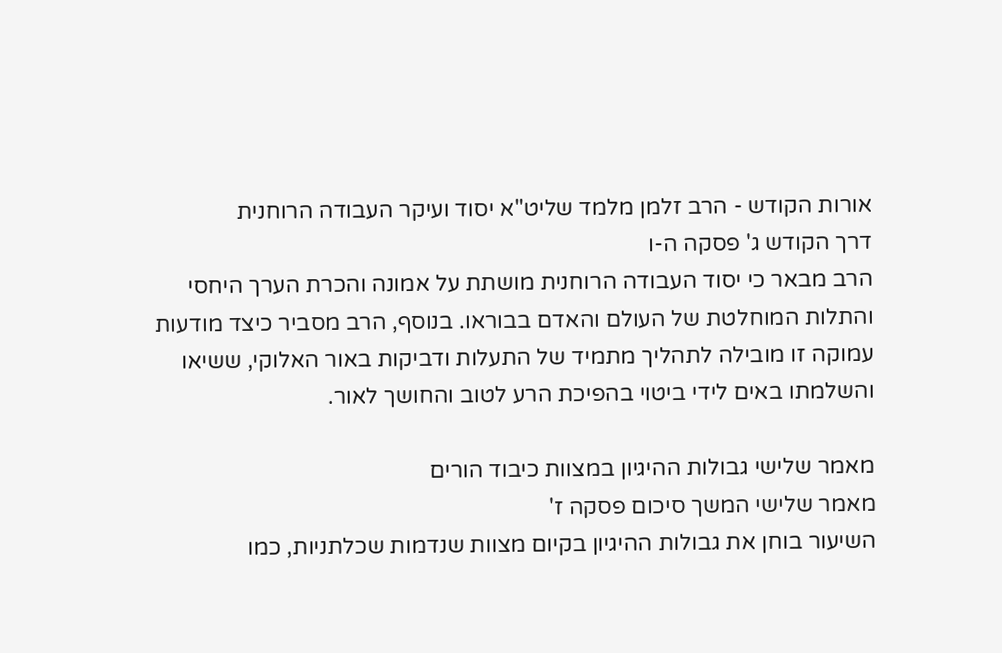אורות הקודש - הרב זלמן מלמד שליט"א יסוד ועיקר העבודה הרוחנית
דרך הקודש ג' פסקה ה-ו
הרב מבאר כי יסוד העבודה הרוחנית מושתת על אמונה והכרת הערך היחסי והתלות המוחלטת של העולם והאדם בבוראו. בנוסף, הרב מסביר כיצד מודעות עמוקה זו מובילה לתהליך מתמיד של התעלות ודביקות באור האלוקי, ששיאו והשלמתו באים לידי ביטוי בהפיכת הרע לטוב והחושך לאור.

מאמר שלישי גבולות ההיגיון במצוות כיבוד הורים
מאמר שלישי המשך סיכום פסקה ז'
השיעור בוחן את גבולות ההיגיון בקיום מצוות שנדמות שכלתניות, כמו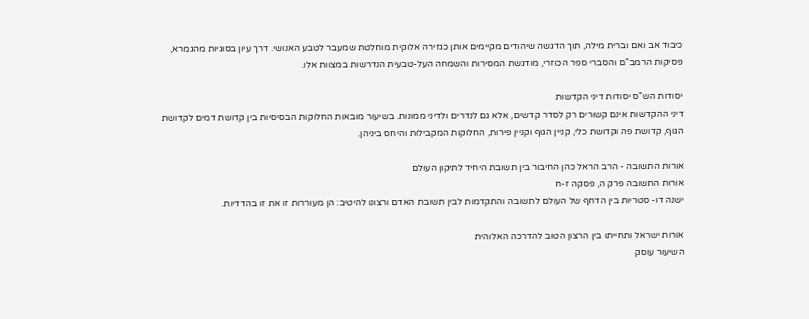כיבוד אב ואם וברית מילה, תוך הדגשה שיהודים מקיימים אותן כגזירה אלוקית מוחלטת שמעבר לטבע האנושי. דרך עיון בסוגיות מהגמרא, פסיקות הרמב"ם והסברי ספר הכוזרי, מודגשת המסירות והשמחה העל-טבעית הנדרשות במצוות אלו.

יסודות הש"ס יסודות דיני הקדשות
דיני ההקדשות אינם קשורים רק לסדר קדשים, אלא גם לנדרים ולדיני ממונות. בשיעור מובאות החלוקות הבסיסיות בין קדושת דמים לקדושת הגוף, קדושת פה וקדושת כלי, קניין הגוף וקניין פירות, החלוקות המקבילות והיחס ביניהן.

אורות התשובה - הרב הראל כהן החיבור בין תשובת היחיד לתיקון העולם
אורות התשובה פרק ה, פסקה ז-ח
ישנה דו- סטריות בין הדחף של העולם לתשובה והתקדמות לבין תשובת האדם ורצונו להיטיב: הן מעוררות זו את זו בהדדיות.

אורות ישראל ותחייתו בין הרצון הטוב להדרכה האלוהית
השיעור עוסק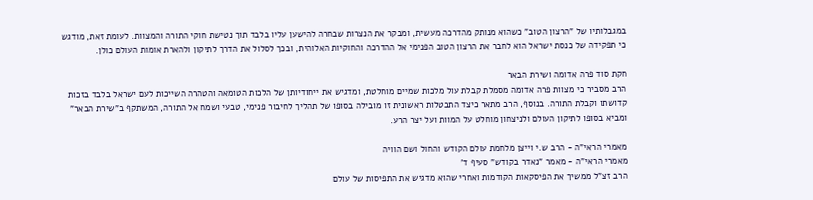במגבלותיו של "הרצון הטוב" כשהוא מנותק מהדרכה מעשית, ומבקר את הנצרות שבחרה להישען עליו בלבד תוך נטישת חוקי התורה והמצוות. לעומת זאת, מודגש כי תפקידה של כנסת ישראל הוא לחבר את הרצון הטוב הפנימי אל ההדרכה והחוקיות האלוהית, ובכך לסלול את הדרך לתיקון ולהארת אומות העולם כולן.

חקת סוד פרה אדומה ושירת הבאר
הרב מסביר כי מצוות פרה אדומה מסמלת קבלת עול מלכות שמיים מוחלטת, ומדגיש את ייחודיותן של הלכות הטומאה והטהרה השייכות לעם ישראל בלבד בזכות קדושתו וקבלת התורה. בנוסף, הרב מתאר כיצד התבטלות ראשונית זו מובילה בסופו של תהליך לחיבור פנימי, טבעי ושמח אל התורה, המשתקף ב"שירת הבאר" ומביא בסופו לתיקון העולם ולניצחון מוחלט על המוות ועל יצר הרע.

מאמרי הראי"ה - הרב ש.י וייצן מלחמת עולם הקודש והחול ושם הוויה
מאמרי הראי"ה - מאמר "נאדר בקודש" סעיף ד'
הרב זצ"ל ממשיך את הפיסקאות הקודמות ואחרי שהוא מדגיש את התפיסות של עולם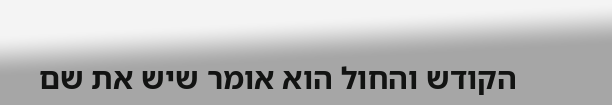הקודש והחול הוא אומר שיש את שם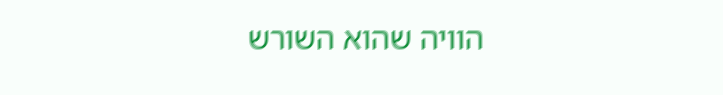הוויה שהוא השורש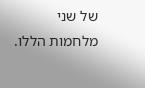של שני מלחמות הללו.